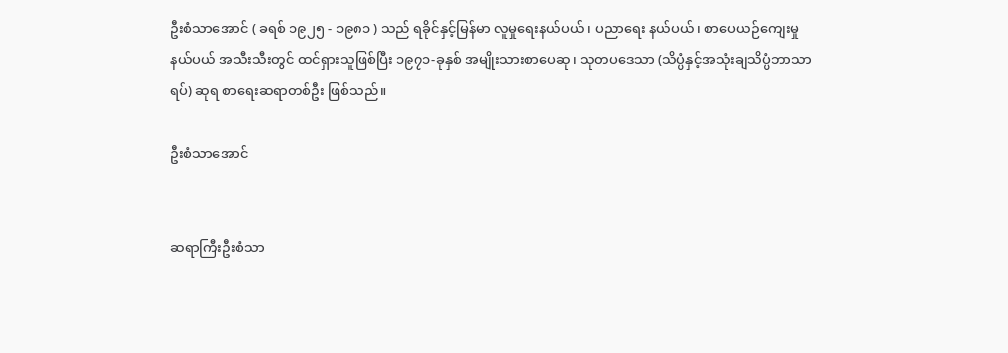ဦးစံသာအောင် ( ခရစ် ၁၉၂၅ - ၁၉၈၁ ) သည် ရခိုင်နှင့်မြန်မာ လူမှုရေးနယ်ပယ်၊ ပညာရေး နယ်ပယ်၊ စာပေယဉ်ကျေးမှု နယ်ပယ် အသီးသီးတွင် ထင်ရှားသူဖြစ်ပြီး ၁၉၇၁-ခုနှစ် အမျိုးသားစာပေဆု၊ သုတပဒေသာ (သိပ္ပံနှင့်အသုံးချသိပ္ပံဘာသာရပ်) ဆုရ စာရေးဆရာတစ်ဦး ဖြစ်သည်။

ဦးစံသာအောင်


ဆရာကြီးဦးစံသာ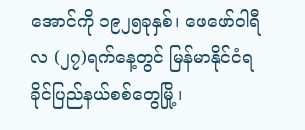အောင်ကို ၁၉၂၅ခုနှစ်၊ ဖေဖော်ဝါရီလ (၂၇)ရက်နေ့တွင် မြန်မာနိုင်ငံရခိုင်ပြည်နယ်စစ်တွေမြို့၊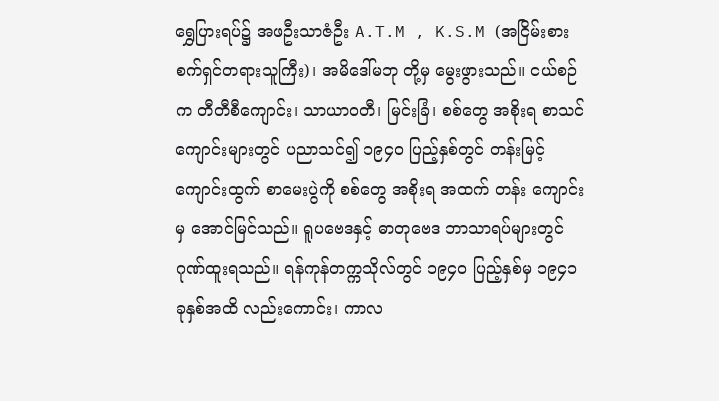ရွှေပြားရပ်၌ အဖဦးသာဇံဦး A.T.M , K.S.M (အငြိမ်းစား စက်ရှင်တရားသူကြီး)၊ အမိဒေါ်မဘု တို့မှ မွေးဖွားသည်။ ငယ်စဉ်က တီတီစီကျောင်း၊ သာယာဝတီ၊ မြင်းခြံ၊ စစ်တွေ အစိုးရ စာသင်ကျောင်းများတွင် ပညာသင်၍ ၁၉၄ဝ ပြည့်နှစ်တွင် တန်းမြင့် ကျောင်းထွက် စာမေးပွဲကို စစ်တွေ အစိုးရ အထက် တန်း ကျောင်းမှ အောင်မြင်သည်။ ရူပဗေဒနှင့် ဓာတုဗေဒ ဘာသာရပ်များတွင် ဂုဏ်ထူးရသည်။ ရန်ကုန်တက္ကသိုလ်တွင် ၁၉၄၀ ပြည့်နှစ်မှ ၁၉၄၁ ခုနှစ်အထိ လည်းကောင်း၊ ကာလ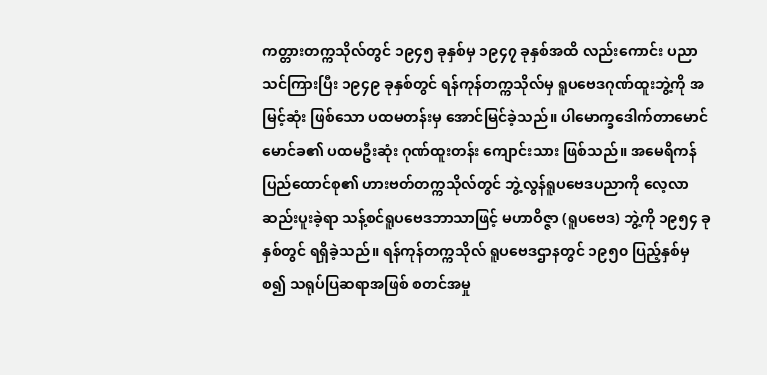ကတ္တားတက္ကသိုလ်တွင် ၁၉၄၅ ခုနှစ်မှ ၁၉၄၇ ခုနှစ်အထိ လည်းကောင်း ပညာသင်ကြားပြီး ၁၉၄၉ ခုနှစ်တွင် ရန်ကုန်တက္ကသိုလ်မှ ရူပဗေဒဂုဏ်ထူးဘွဲ့ကို အမြင့်ဆုံး ဖြစ်သော ပထမတန်းမှ အောင်မြင်ခဲ့သည်။ ပါမောက္ခဒေါက်တာမောင်မောင်ခ၏ ပထမဦးဆုံး ဂုဏ်ထူးတန်း ကျောင်းသား ဖြစ်သည်။ အမေရိကန် ပြည်ထောင်စု၏ ဟားဗတ်တက္ကသိုလ်တွင် ဘွဲ့လွန်ရူပဗေဒပညာကို လေ့လာဆည်းပူးခဲ့ရာ သန့်စင်ရူပဗေဒဘာသာဖြင့် မဟာဝိဇ္ဇာ (ရူပဗေဒ) ဘွဲ့ကို ၁၉၅၄ ခုနှစ်တွင် ရရှိခဲ့သည်။ ရန်ကုန်တက္ကသိုလ် ရူပဗေဒဌာနတွင် ၁၉၅၀ ပြည့်နှစ်မှစ၍ သရုပ်ပြဆရာအဖြစ် စတင်အမှု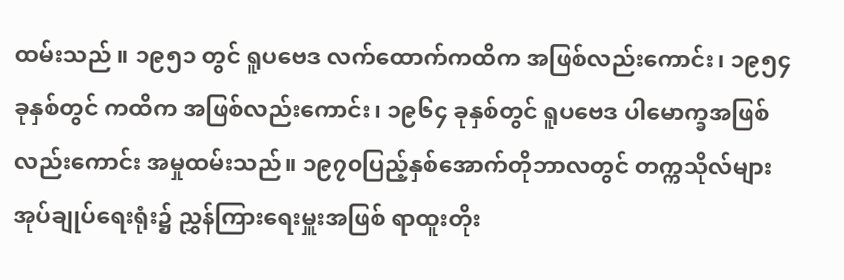ထမ်းသည် ။ ၁၉၅၁ တွင် ရူပဗေဒ လက်ထောက်ကထိက အဖြစ်လည်းကောင်း၊ ၁၉၅၄ ခုနှစ်တွင် ကထိက အဖြစ်လည်းကောင်း၊ ၁၉၆၄ ခုနှစ်တွင် ရူပဗေဒ ပါမောက္ခအဖြစ် လည်းကောင်း အမှုထမ်းသည်။ ၁၉၇၀ပြည့်နှစ်အောက်တိုဘာလတွင် တက္ကသိုလ်များအုပ်ချုပ်ရေးရုံး၌ ညွှန်ကြားရေးမှူးအဖြစ် ရာထူးတိုး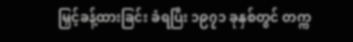မြှင့်ခန့်ထားခြင်း ခံရပြီး ၁၉၇၁ ခုနှစ်တွင် တက္က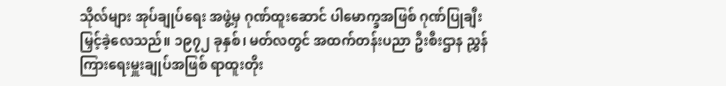သိုလ်များ အုပ်ချုပ်ရေး အဖွဲ့မှ ဂုဏ်ထူးဆောင် ပါမောက္ခအဖြစ် ဂုဏ်ပြုချီးမြှင့်ခဲ့လေသည်။ ၁၉၇၂ ခုနှစ်၊ မတ်လတွင် အထက်တန်းပညာ ဦးစီးဌာန ညွှန်ကြားရေးမှူးချုပ်အဖြစ် ရာထူးတိုး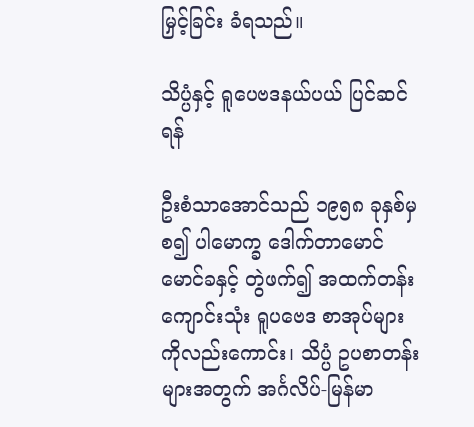မြှင့်ခြင်း ခံရသည်။

သိပ္ပံနှင့် ရူပေဗဒနယ်ပယ် ပြင်ဆင်ရန်

ဦးစံသာအောင်သည် ၁၉၅၈ ခုနှစ်မှ စ၍ ပါမောက္ခ ဒေါက်တာမောင်မောင်ခနှင့် တွဲဖက်၍ အထက်တန်းကျောင်းသုံး ရူပဗေဒ စာအုပ်များကိုလည်းကောင်း၊ သိပ္ပံ ဥပစာတန်းများအတွက် အင်္ဂလိပ်-မြန်မာ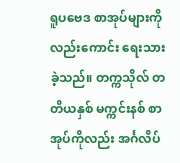ရူပဗေဒ စာအုပ်များကိုလည်းကောင်း ရေးသားခဲ့သည်။ တက္ကသိုလ် တတိယနှစ် မက္ကင်းနစ် စာအုပ်ကိုလည်း အင်္ဂလိပ်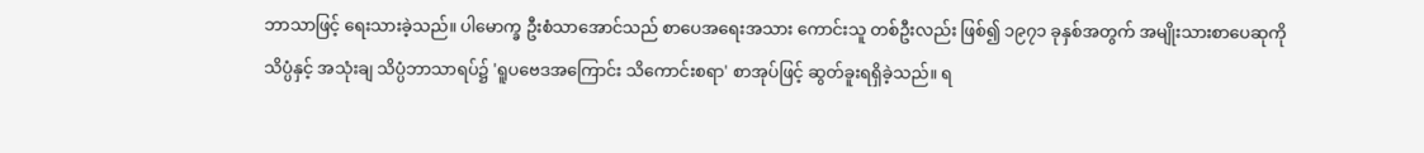ဘာသာဖြင့် ရေးသားခဲ့သည်။ ပါမောက္ခ ဦးစံသာအောင်သည် စာပေအရေးအသား ကောင်းသူ တစ်ဦးလည်း ဖြစ်၍ ၁၉၇၁ ခုနှစ်အတွက် အမျိုးသားစာပေဆုကို သိပ္ပံနှင့် အသုံးချ သိပ္ပံဘာသာရပ်၌ 'ရူပဗေဒအကြောင်း သိကောင်းစရာ' စာအုပ်ဖြင့် ဆွတ်ခူးရရှိခဲ့သည်။ ရ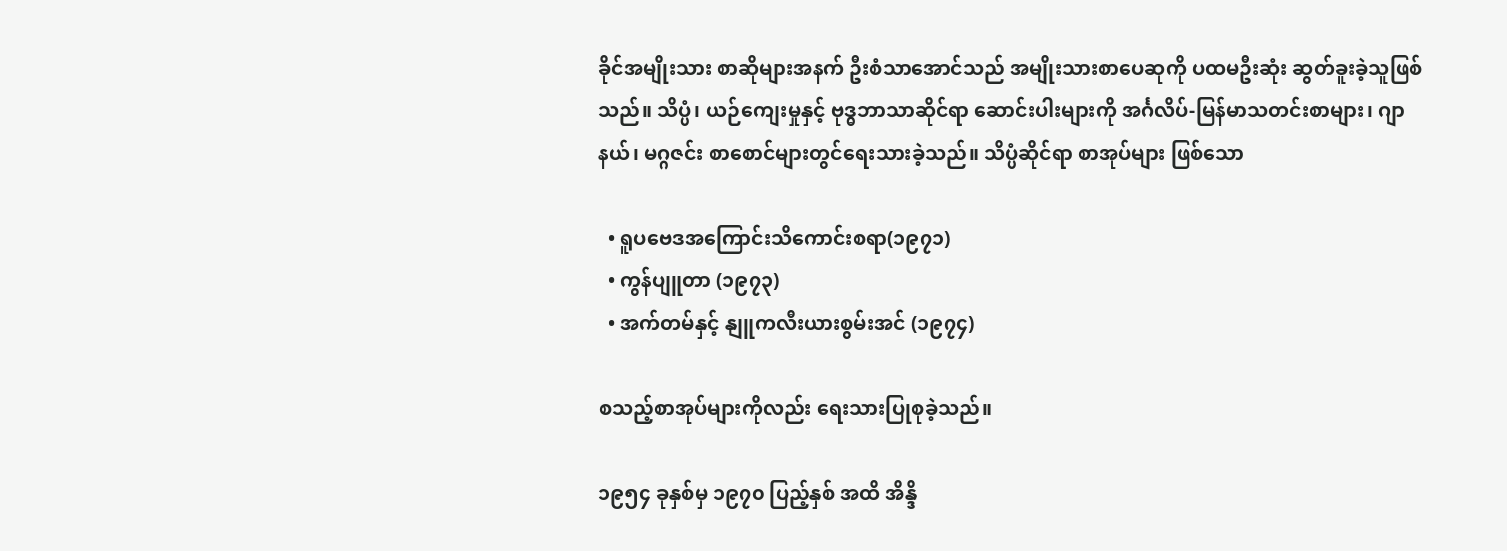ခိုင်အမျိုးသား စာဆိုများအနက် ဦးစံသာအောင်သည် အမျိုးသားစာပေဆုကို ပထမဦးဆုံး ဆွတ်ခူးခဲ့သူဖြစ်သည်။ သိပ္ပံ၊ ယဉ်ကျေးမှုနှင့် ဗုဒ္ဓဘာသာဆိုင်ရာ ဆောင်းပါးများကို အင်္ဂလိပ်-မြန်မာသတင်းစာများ၊ ဂျာနယ်၊ မဂ္ဂဇင်း စာစောင်များတွင်ရေးသားခဲ့သည်။ သိပ္ပံဆိုင်ရာ စာအုပ်များ ဖြစ်သော

  • ရူပဗေဒအကြောင်းသိကောင်းစရာ(၁၉၇၁)
  • ကွန်ပျူတာ (၁၉၇၃)
  • အက်တမ်နှင့် နျူကလီးယားစွမ်းအင် (၁၉၇၄)

စသည့်စာအုပ်များကိုလည်း ရေးသားပြုစုခဲ့သည်။

၁၉၅၄ ခုနှစ်မှ ၁၉၇၀ ပြည့်နှစ် အထိ အိန္ဒိ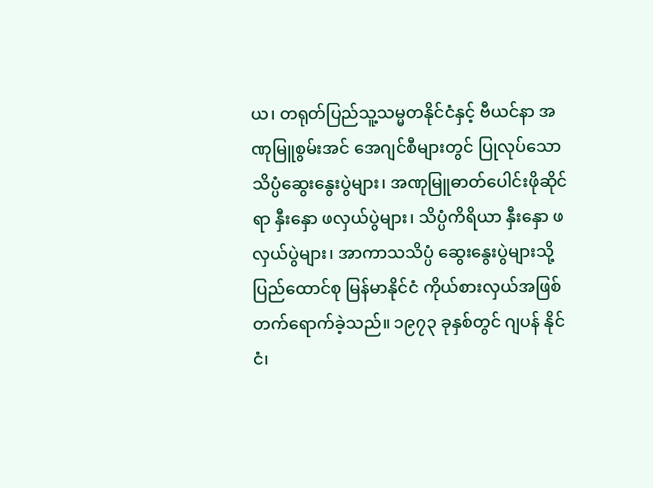ယ၊ တရုတ်ပြည်သူ့သမ္မတနိုင်ငံနှင့် ဗီယင်နာ အဏုမြူစွမ်းအင် အေဂျင်စီများတွင် ပြုလုပ်သော သိပ္ပံဆွေးနွေးပွဲများ၊ အဏုမြူဓာတ်ပေါင်းဖိုဆိုင်ရာ နှီးနှော ဖလှယ်ပွဲများ၊ သိပ္ပံကိရိယာ နှီးနှော ဖလှယ်ပွဲများ၊ အာကာသသိပ္ပံ ဆွေးနွေးပွဲများသို့ ပြည်ထောင်စု မြန်မာနိုင်ငံ ကိုယ်စားလှယ်အဖြစ် တက်ရောက်ခဲ့သည်။ ၁၉၇၃ ခုနှစ်တွင် ဂျပန် နိုင်ငံ၊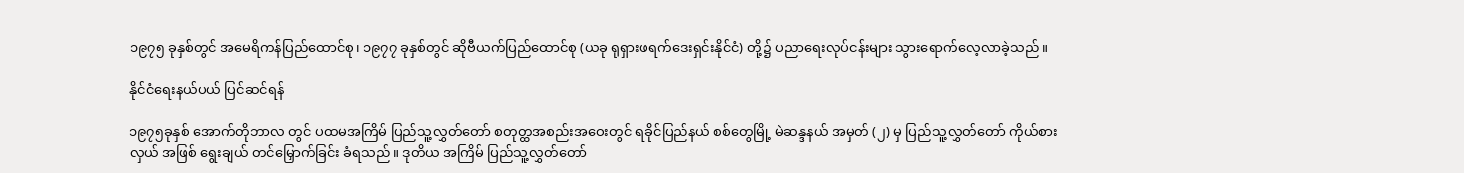၁၉၇၅ ခုနှစ်တွင် အမေရိကန်ပြည်ထောင်စု၊ ၁၉၇၇ ခုနှစ်တွင် ဆိုဗီယက်ပြည်ထောင်စု (ယခု ရုရှားဖရက်ဒေးရှင်းနိုင်ငံ) တို့၌ ပညာရေးလုပ်ငန်းများ သွားရောက်လေ့လာခဲ့သည်။

နိုင်ငံရေးနယ်ပယ် ပြင်ဆင်ရန်

၁၉၇၅ခုနှစ် အောက်တိုဘာလ တွင် ပထမအကြိမ် ပြည်သူ့လွှတ်တော် စတုတ္ထအစည်းအဝေးတွင် ရခိုင်ပြည်နယ် စစ်တွေမြို့ မဲဆန္ဒနယ် အမှတ် (၂) မှ ပြည်သူ့လွှတ်တော် ကိုယ်စားလှယ် အဖြစ် ရွေးချယ် တင်မြှောက်ခြင်း ခံရသည်။ ဒုတိယ အကြိမ် ပြည်သူ့လွှတ်တော်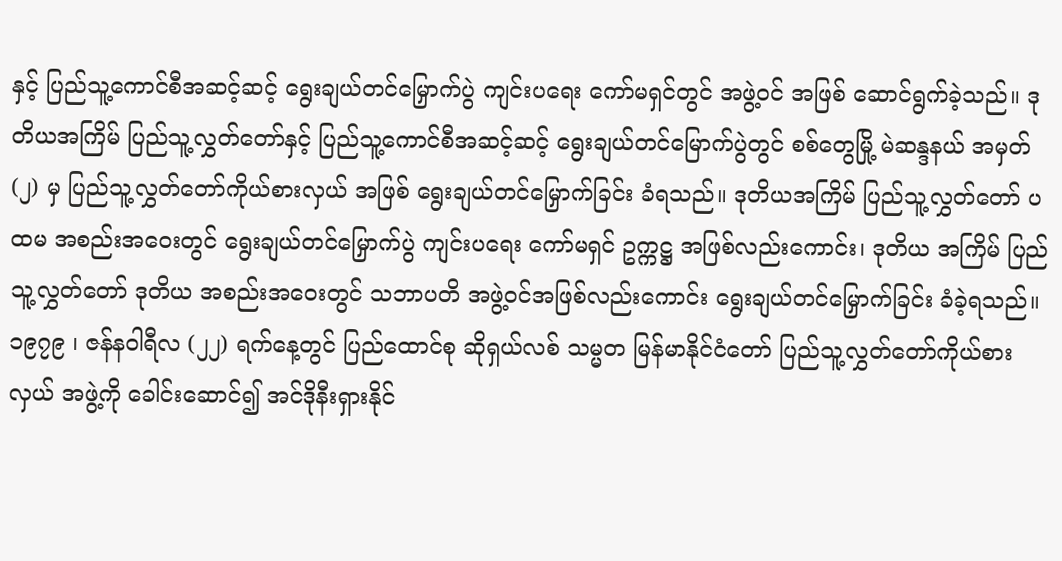နှင့် ပြည်သူ့ကောင်စီအဆင့်ဆင့် ရွေးချယ်တင်မြှောက်ပွဲ ကျင်းပရေး ကော်မရှင်တွင် အဖွဲ့ဝင် အဖြစ် ဆောင်ရွက်ခဲ့သည်။ ဒုတိယအကြိမ် ပြည်သူ့လွှတ်တော်နှင့် ပြည်သူ့ကောင်စီအဆင့်ဆင့် ရွေးချယ်တင်မြောက်ပွဲတွင် စစ်တွေမြို့ မဲဆန္ဒနယ် အမှတ် (၂) မှ ပြည်သူ့လွှတ်တော်ကိုယ်စားလှယ် အဖြစ် ရွေးချယ်တင်မြှောက်ခြင်း ခံရသည်။ ဒုတိယအကြိမ် ပြည်သူ့လွှတ်တော် ပထမ အစည်းအဝေးတွင် ရွေးချယ်တင်မြှောက်ပွဲ ကျင်းပရေး ကော်မရှင် ဥက္ကဋ္ဌ အဖြစ်လည်းကောင်း၊ ဒုတိယ အကြိမ် ပြည်သူ့လွှတ်တော် ဒုတိယ အစည်းအဝေးတွင် သဘာပတိ အဖွဲ့ဝင်အဖြစ်လည်းကောင်း ရွေးချယ်တင်မြှောက်ခြင်း ခံခဲ့ရသည်။ ၁၉၇၉ ၊ ဇန်နဝါရီလ (၂၂) ရက်နေ့တွင် ပြည်ထောင်စု ဆိုရှယ်လစ် သမ္မတ မြန်မာနိုင်ငံတော် ပြည်သူ့လွှတ်တော်ကိုယ်စားလှယ် အဖွဲ့ကို ခေါင်းဆောင်၍ အင်ဒိုနီးရှားနိုင်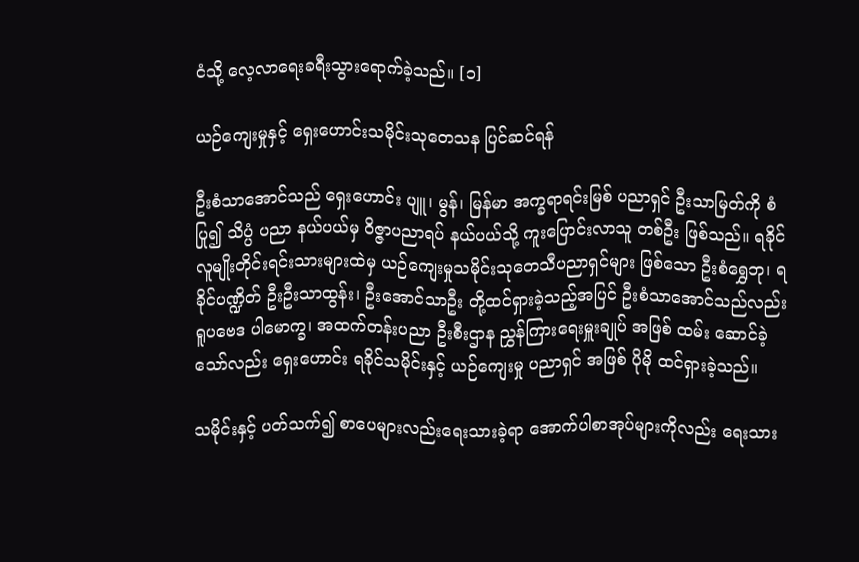ငံသို့ လေ့လာရေးခရီးသွားရောက်ခဲ့သည်။ [၁]

ယဉ်ကျေးမှုနှင့် ရှေးဟောင်းသမိုင်းသုတေသန ပြင်ဆင်ရန်

ဦးစံသာအောင်သည် ရှေးဟောင်း ပျူ၊ မွန်၊ မြန်မာ အက္ခရာရင်းမြစ် ပညာရှင် ဦးသာမြတ်ကို စံပြု၍ သိပ္ပံ ပညာ နယ်ပယ်မှ ဝိဇ္ဇာပညာရပ် နယ်ပယ်သို့ ကူးပြောင်းလာသူ တစ်ဦး ဖြစ်သည်။ ရခိုင်လူမျိုးတိုင်းရင်းသားများထဲမှ ယဉ်ကျေးမှုသမိုင်းသုတေသီပညာရှင်များ ဖြစ်သော ဦးစံရွှေဘု၊ ရခိုင်ပဏ္ဍိတ် ဦးဦးသာထွန်း၊ ဦးအောင်သာဦး တို့ထင်ရှားခဲ့သည့်အပြင် ဦးစံသာအောင်သည်လည်း ရူပဗေဒ ပါမောက္ခ၊ အထက်တန်းပညာ ဦးစီးဌာန ညွှန်ကြားရေးမှူးချုပ် အဖြစ် ထမ်း ဆောင်ခဲ့သော်လည်း ရှေးဟောင်း ရခိုင်သမိုင်းနှင့် ယဉ်ကျေးမှု ပညာရှင် အဖြစ် ပိုမို ထင်ရှားခဲ့သည်။

သမိုင်းနှင့် ပတ်သက်၍ စာပေများလည်းရေးသားခဲ့ရာ အောက်ပါစာအုပ်များကိုလည်း ရေးသား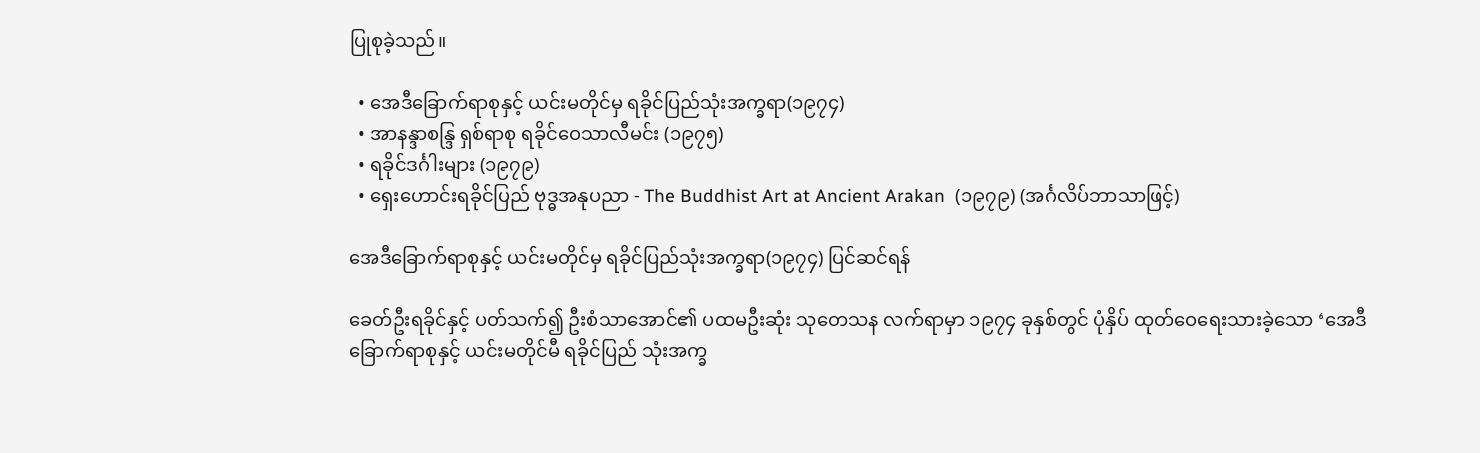ပြုစုခဲ့သည်။

  • အေဒီခြောက်ရာစုနှင့် ယင်းမတိုင်မှ ရခိုင်ပြည်သုံးအက္ခရာ(၁၉၇၄)
  • အာနန္ဒာစန္ဒြ ရှစ်ရာစု ရခိုင်ဝေသာလီမင်း (၁၉၇၅)
  • ရခိုင်ဒင်္ဂါးများ (၁၉၇၉)
  • ရှေးဟောင်းရခိုင်ပြည် ဗုဒ္ဓအနုပညာ - The Buddhist Art at Ancient Arakan  (၁၉၇၉) (အင်္ဂလိပ်ဘာသာဖြင့်)

အေဒီခြောက်ရာစုနှင့် ယင်းမတိုင်မှ ရခိုင်ပြည်သုံးအက္ခရာ(၁၉၇၄) ပြင်ဆင်ရန်

ခေတ်ဦးရခိုင်နှင့် ပတ်သက်၍ ဦးစံသာအောင်၏ ပထမဦးဆုံး သုတေသန လက်ရာမှာ ၁၉၇၄ ခုနှစ်တွင် ပုံနှိပ် ထုတ်ဝေရေးသားခဲ့သော ‘အေဒီခြောက်ရာစုနှင့် ယင်းမတိုင်မီ ရခိုင်ပြည် သုံးအက္ခ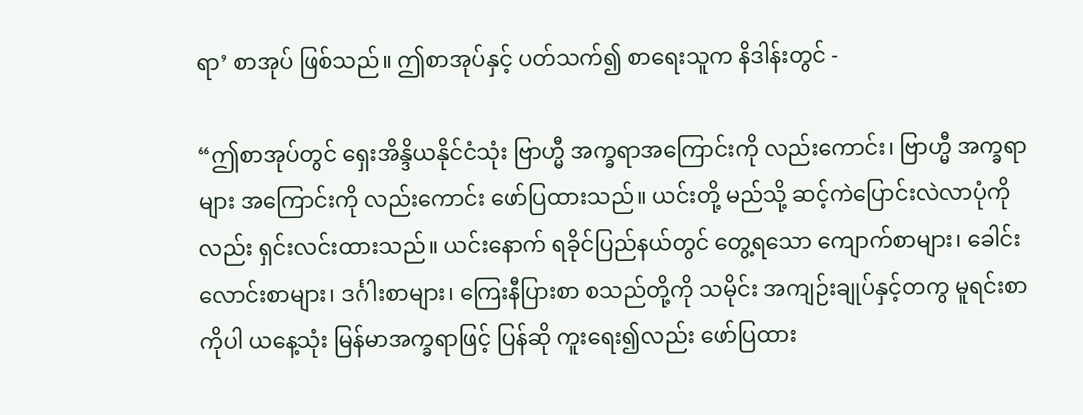ရာ’ စာအုပ် ဖြစ်သည်။ ဤစာအုပ်နှင့် ပတ်သက်၍ စာရေးသူက နိဒါန်းတွင် -

“ဤစာအုပ်တွင် ရှေးအိန္ဒိယနိုင်ငံသုံး ဗြာဟ္မီ အက္ခရာအကြောင်းကို လည်းကောင်း၊ ဗြာဟ္မီ အက္ခရာများ အကြောင်းကို လည်းကောင်း ဖော်ပြထားသည်။ ယင်းတို့ မည်သို့ ဆင့်ကဲပြောင်းလဲလာပုံကိုလည်း ရှင်းလင်းထားသည်။ ယင်းနောက် ရခိုင်ပြည်နယ်တွင် တွေ့ရသော ကျောက်စာများ၊ ခေါင်းလောင်းစာများ၊ ဒင်္ဂါးစာများ၊ ကြေးနီပြားစာ စသည်တို့ကို သမိုင်း အကျဉ်းချုပ်နှင့်တကွ မူရင်းစာကိုပါ ယနေ့သုံး မြန်မာအက္ခရာဖြင့် ပြန်ဆို ကူးရေး၍လည်း ဖော်ပြထား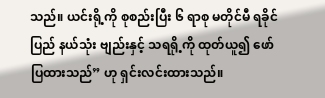သည်။ ယင်းရို့ကို စုစည်းပြီး ၆ ရာစု မတိုင်မီ ရခိုင် ပြည် နယ်သုံး ဗျည်းနှင့် သရရို့ကို ထုတ်ယူ၍ ဖော်ပြထားသည်” ဟု ရှင်းလင်းထားသည်။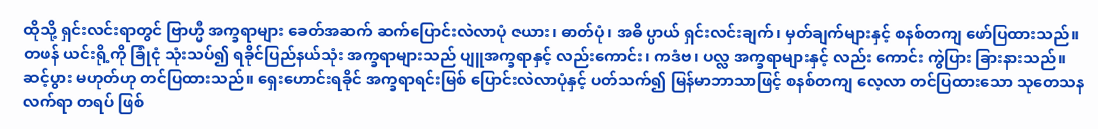ထိုသို့ ရှင်းလင်းရာတွင် ဗြာဟ္မီ အက္ခရာများ ခေတ်အဆက် ဆက်ပြောင်းလဲလာပုံ ဇယား၊ ဓာတ်ပုံ၊ အဓိ ပ္ပာယ် ရှင်းလင်းချက်၊ မှတ်ချက်များနှင့် စနစ်တကျ ဖော်ပြထားသည်။ တဖန် ယင်းရို့ကို ခြုံငုံ သုံးသပ်၍ ရခိုင်ပြည်နယ်သုံး အက္ခရာများသည် ပျူအက္ခရာနှင့် လည်းကောင်း၊ ကဒံဗ၊ ပလ္လ အက္ခရာများနှင့် လည်း ကောင်း ကွဲပြား ခြားနားသည်။ ဆင့်ပွား မဟုတ်ဟု တင်ပြထားသည်။ ရှေးဟောင်းရခိုင် အက္ခရာရင်းမြစ် ပြောင်းလဲလာပုံနှင့် ပတ်သက်၍ မြန်မာဘာသာဖြင့် စနစ်တကျ လေ့လာ တင်ပြထားသော သုတေသနလက်ရာ တရပ် ဖြစ်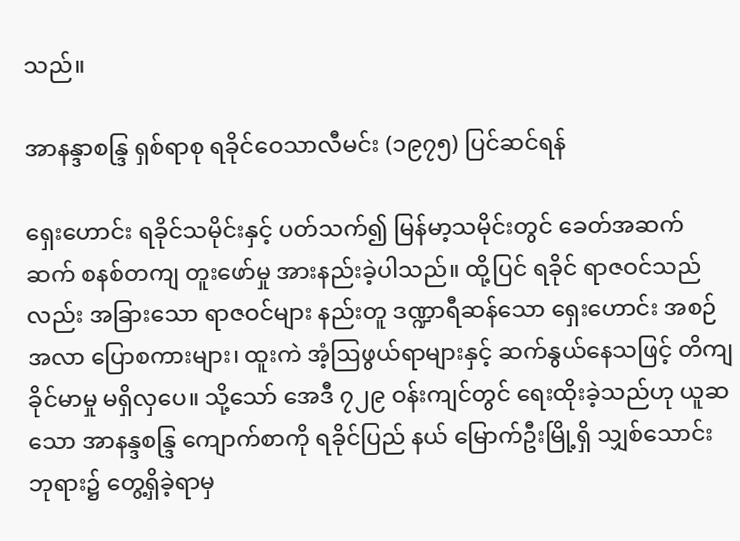သည်။

အာနန္ဒာစန္ဒြ ရှစ်ရာစု ရခိုင်ဝေသာလီမင်း (၁၉၇၅) ပြင်ဆင်ရန်

ရှေးဟောင်း ရခိုင်သမိုင်းနှင့် ပတ်သက်၍ မြန်မာ့သမိုင်းတွင် ခေတ်အဆက်ဆက် စနစ်တကျ တူးဖော်မှု အားနည်းခဲ့ပါသည်။ ထို့ပြင် ရခိုင် ရာဇဝင်သည်လည်း အခြားသော ရာဇဝင်များ နည်းတူ ဒဏ္ဍာရီဆန်သော ရှေးဟောင်း အစဉ်အလာ ပြောစကားများ၊ ထူးကဲ အံ့ဩဖွယ်ရာများနှင့် ဆက်နွယ်နေသဖြင့် တိကျခိုင်မာမှု မရှိလှပေ။ သို့သော် အေဒီ ၇၂၉ ဝန်းကျင်တွင် ရေးထိုးခဲ့သည်ဟု ယူဆသော အာနန္ဒစန္ဒြ ကျောက်စာကို ရခိုင်ပြည် နယ် မြောက်ဦးမြို့ရှိ သျှစ်သောင်းဘုရား၌ တွေ့ရှိခဲ့ရာမှ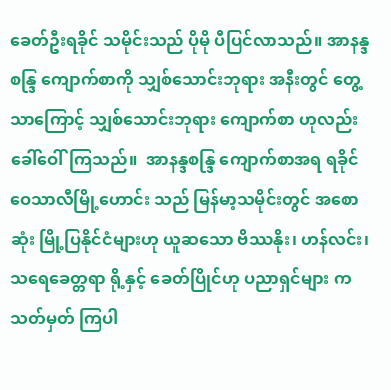ခေတ်ဦးရခိုင် သမိုင်းသည် ပိုမို ပီပြင်လာသည်။ အာနန္ဒစန္ဒြ ကျောက်စာကို သျှစ်သောင်းဘုရား အနီးတွင် တွေ့သာကြောင့် သျှစ်သောင်းဘုရား ကျောက်စာ ဟုလည်း ခေါ်ဝေါ်ကြသည်။  အာနန္ဒစန္ဒြ ကျောက်စာအရ ရခိုင် ဝေသာလီမြို့ဟောင်း သည် မြန်မာ့သမိုင်းတွင် အစော ဆုံး မြို့ပြနိုင်ငံများဟု ယူဆသော ဗိဿနိုး၊ ဟန်လင်း၊ သရေခေတ္တရာ ရို့နှင့် ခေတ်ပြိုင်ဟု ပညာရှင်များ က သတ်မှတ် ကြပါ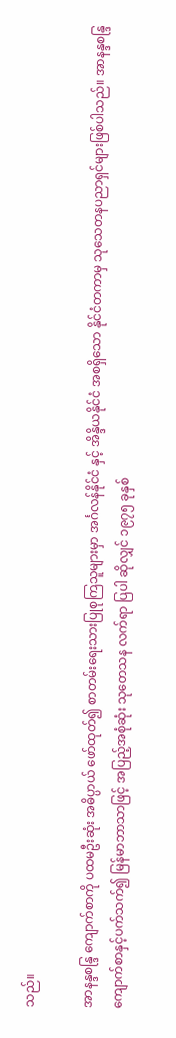သည်။

အာနန္ဒစန္ဒြ ကျောက်စာကို ပထမဦးဆုံး အဓိပ္ပာယ် ဖော်ထုတ်၍ စာတမ်းရေးသားပြုစုကြသူများမှာ အင်္ဂလန်နိုင်ငံ နှင့် အိန္ဒိယနိုင်ငံ အစရှိသော နိုင်ငံတကာမှ သုသေတနပညာရှင်များဖြစ်ပါသည်။ အာနန္ဒစန္ဒြ ကျောက်စာနှင့်ပက်သက်၍ မြန်မာဘာသာဖြင့် အပြည့်အစုံဆုံး သုတေသန လက်ရာ ပြပါ ဆိုလျှင် ၁၉၇၅ ခုနှစ်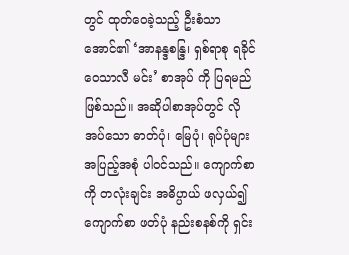တွင် ထုတ်ဝေခဲ့သည့် ဦးစံသာအောင်၏ ‘အာနန္ဒစန္ဒြ၊ ရှစ်ရာစု ရခိုင်ဝေသာလီ မင်း’ စာအုပ် ကို ပြရမည်ဖြစ်သည်။ အဆိုပါစာအုပ်တွင် လိုအပ်သော ဓာတ်ပုံ၊ မြေပုံ၊ ရုပ်ပုံများ အပြည့်အစုံ ပါဝင်သည်။ ကျောက်စာကို တလုံးချင်း အဓိပ္ပာယ် ဖလှယ်၍ ကျောက်စာ ဖတ်ပုံ နည်းစနစ်ကို ရှင်း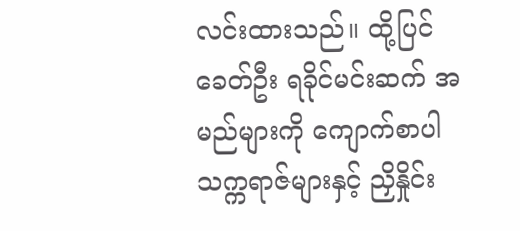လင်းထားသည်။ ထို့ပြင် ခေတ်ဦး ရခိုင်မင်းဆက် အမည်များကို ကျောက်စာပါ သက္ကရာဇ်များနှင့် ညှိနှိုင်း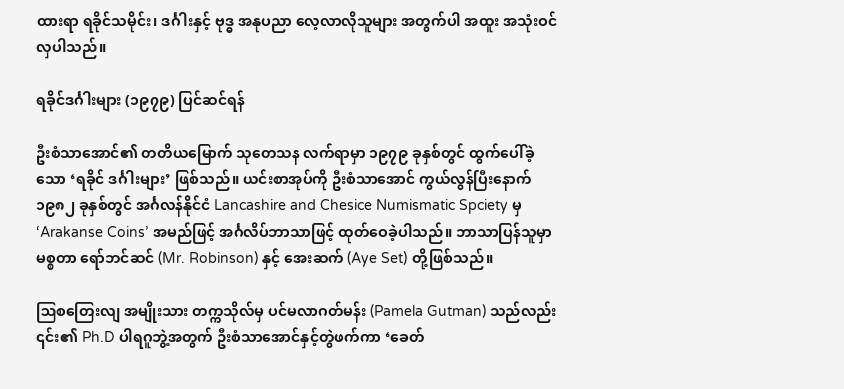ထားရာ ရခိုင်သမိုင်း၊ ဒင်္ဂါးနှင့် ဗုဒ္ဓ အနုပညာ လေ့လာလိုသူများ အတွက်ပါ အထူး အသုံးဝင်လှပါသည်။

ရခိုင်ဒင်္ဂါးများ (၁၉၇၉) ပြင်ဆင်ရန်

ဦးစံသာအောင်၏ တတိယမြောက် သုတေသန လက်ရာမှာ ၁၉၇၉ ခုနှစ်တွင် ထွက်ပေါ်ခဲ့သော ‘ရခိုင် ဒင်္ဂါးများ’ ဖြစ်သည်။ ယင်းစာအုပ်ကို ဦးစံသာအောင် ကွယ်လွန်ပြီးနောက် ၁၉၈၂ ခုနှစ်တွင် အင်္ဂလန်နိုင်ငံ Lancashire and Chesice Numismatic Spciety မှ ‘Arakanse Coins’ အမည်ဖြင့် အင်္ဂလိပ်ဘာသာဖြင့် ထုတ်ဝေခဲ့ပါသည်။ ဘာသာပြန်သူမှာ မစ္စတာ ရော်ဘင်ဆင် (Mr. Robinson) နှင့် အေးဆက် (Aye Set) တို့ဖြစ်သည်။

ဩစတြေးလျ အမျိုးသား တက္ကသိုလ်မှ ပင်မလာဂတ်မန်း (Pamela Gutman) သည်လည်း ၎င်း၏ Ph.D ပါရဂူဘွဲ့အတွက် ဦးစံသာအောင်နှင့်တွဲဖက်ကာ ‘ခေတ်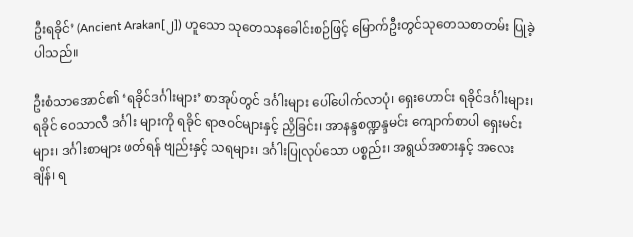ဦးရခိုင်’ (Ancient Arakan[၂]) ဟူသော သုတေသနခေါင်းစဉ်ဖြင့် မြောက်ဦးတွင်သုတေသစာတမ်း ပြုခဲ့ပါသည်။

ဦးစံသာအောင်၏ ‘ရခိုင်ဒင်္ဂါးများ’ စာအုပ်တွင် ဒင်္ဂါးများ ပေါ်ပေါက်လာပုံ၊ ရှေးဟောင်း ရခိုင်ဒင်္ဂါးများ၊ ရခိုင် ဝေသာလီ ဒင်္ဂါး များကို ရခိုင် ရာဇဝင်များနှင့် ညှိခြင်း၊ အာနန္ဒစဏ္ဍန္ဒမင်း ကျောက်စာပါ ရှေးမင်းများ၊ ဒင်္ဂါးစာများ ဖတ်ရန် ဗျည်းနှင့် သရများ၊ ဒင်္ဂါးပြုလုပ်သော ပစ္စည်း၊ အရွယ်အစားနှင့် အလေးချိန်၊ ရ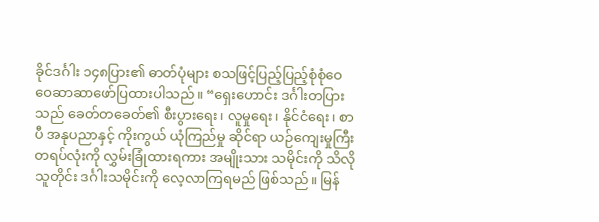ခိုင်ဒင်္ဂါး ၁၄၈ပြား၏ ဓာတ်ပုံများ စသဖြင့်ပြည့်ပြည့်စုံစုံဝေဝေဆာဆာဖော်ပြထားပါသည်။ “ရှေးဟောင်း ဒင်္ဂါးတပြားသည် ခေတ်တခေတ်၏ စီးပွားရေး၊ လူမှုရေး၊ နိုင်ငံရေး၊ စာပီ အနုပညာနှင့် ကိုးကွယ် ယုံကြည်မှု ဆိုင်ရာ ယဉ်ကျေးမှုကြီး တရပ်လုံးကို လွှမ်းခြုံထားရကား အမျိုးသား သမိုင်းကို သိလို သူတိုင်း ဒင်္ဂါးသမိုင်းကို လေ့လာကြရမည် ဖြစ်သည်။ မြန်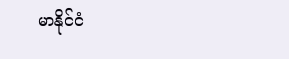မာနိုင်ငံ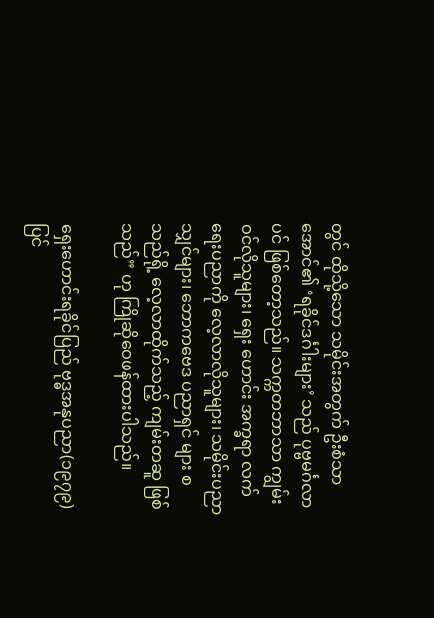တွင် ထိုသို့သော သမိုင်းအတွက် ဦးစံသာ အောင်၏ ‘ရခိုင်ဒင်္ဂါးများ’ သည် ပုဗ္ဗမင်္ဂလာပင် ဖြစ်တော့သည်။ သက္ကတဘာသာ ကျွမ်းဝင်လိုသူများ၊ ရှေး ဟောင်း အက္ခရာ လက်ရေးပညာကို လေ့လာလိုသူများ၊ သမိုင်းပညာသျှင်များ၊ ဘောကဗေဒ ပညာရှင် များ စသည်ရို့ လေ့လာထိုက်သည့် ကျမ်းတဆူ ဖြစ် သည်” ဟု ကြိုဆိုဝေဖန်ထားပါသည်။

ရှေးဟောင်းရခိုင်ပြည် ဗုဒ္ဓအနုပညာ(၁၉၇၉) ပြင်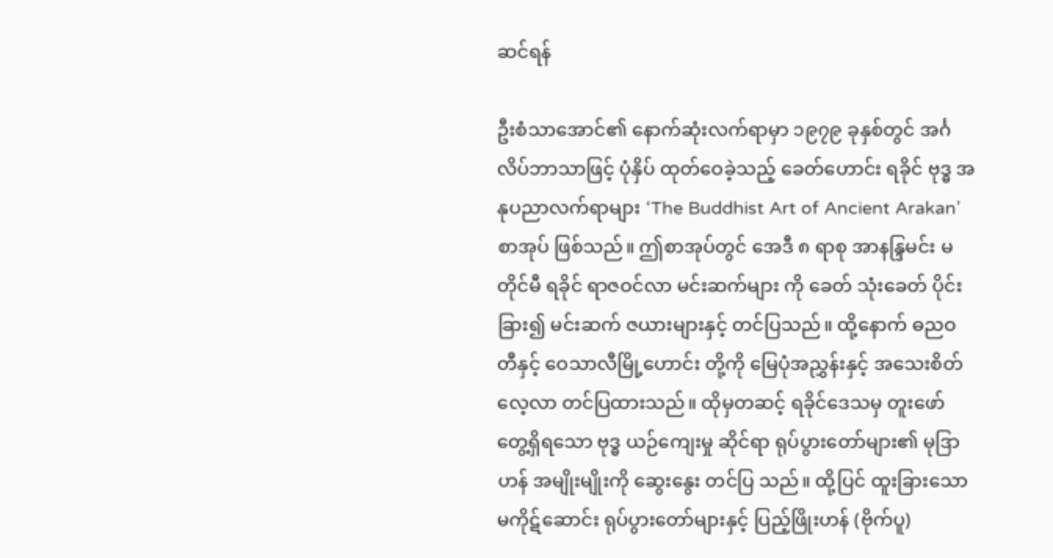ဆင်ရန်

ဦးစံသာအောင်၏ နောက်ဆုံးလက်ရာမှာ ၁၉၇၉ ခုနှစ်တွင် အင်္ဂလိပ်ဘာသာဖြင့် ပုံနှိပ် ထုတ်ဝေခဲ့သည့် ခေတ်ဟောင်း ရခိုင် ဗုဒ္ဓ အနုပညာလက်ရာများ ‘The Buddhist Art of Ancient Arakan’ စာအုပ် ဖြစ်သည်။ ဤစာအုပ်တွင် အေဒီ ၈ ရာစု အာနန္ဒြမင်း မတိုင်မီ ရခိုင် ရာဇဝင်လာ မင်းဆက်များ ကို ခေတ် သုံးခေတ် ပိုင်းခြား၍ မင်းဆက် ဇယားများနှင့် တင်ပြသည်။ ထို့နောက် ဓညဝတီနှင့် ဝေသာလီမြို့ဟောင်း တို့ကို မြေပုံအညွှန်းနှင့် အသေးစိတ် လေ့လာ တင်ပြထားသည်။ ထိုမှတဆင့် ရခိုင်ဒေသမှ တူးဖော် တွေ့ရှိရသော ဗုဒ္ဓ ယဉ်ကျေးမှု ဆိုင်ရာ ရုပ်ပွားတော်များ၏ မုဒြာဟန် အမျိုးမျိုးကို ဆွေးနွေး တင်ပြ သည်။ ထို့ပြင် ထူးခြားသော မကိုဋ်ဆောင်း ရုပ်ပွားတော်များနှင့် ပြည့်ဖြိုးဟန် (ဗိုက်ပူ)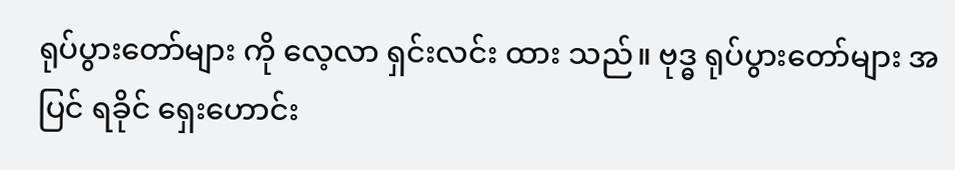ရုပ်ပွားတော်များ ကို လေ့လာ ရှင်းလင်း ထား သည်။ ဗုဒ္ဓ ရုပ်ပွားတော်များ အပြင် ရခိုင် ရှေးဟောင်း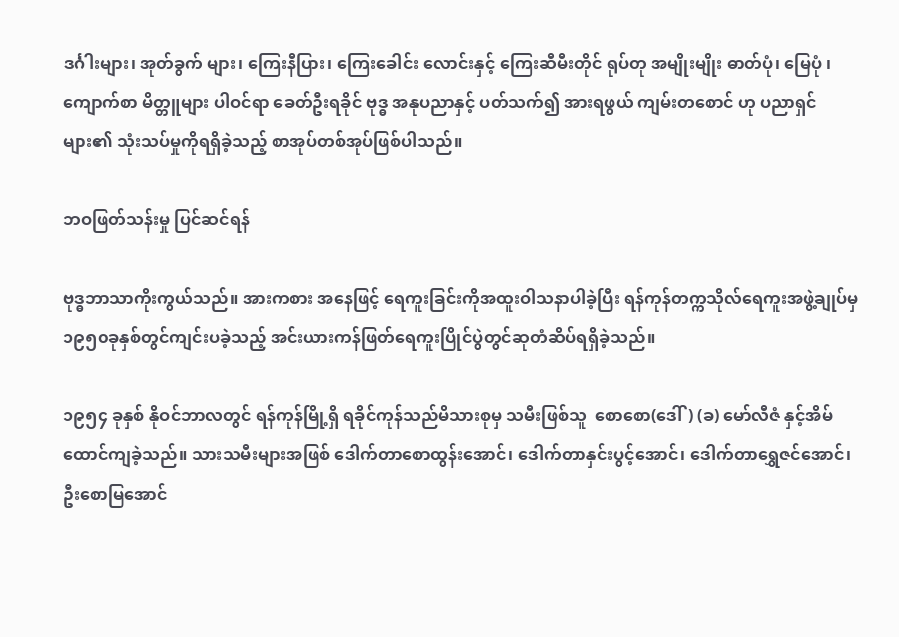ဒင်္ဂါးများ၊ အုတ်ခွက် များ၊ ကြေးနီပြား၊ ကြေးခေါင်း လောင်းနှင့် ကြေးဆီမီးတိုင် ရုပ်တု အမျိုးမျိုး ဓာတ်ပုံ၊ မြေပုံ ၊ ကျောက်စာ မိတ္တူများ ပါဝင်ရာ ခေတ်ဦးရခိုင် ဗုဒ္ဓ အနုပညာနှင့် ပတ်သက်၍ အားရဖွယ် ကျမ်းတစောင် ဟု ပညာရှင်များ၏ သုံးသပ်မှုကိုရရှိခဲ့သည့် စာအုပ်တစ်အုပ်ဖြစ်ပါသည်။

ဘဝဖြတ်သန်းမှု ပြင်ဆင်ရန်

ဗုဒ္ဓဘာသာကိုးကွယ်သည်။ အားကစား အနေဖြင့် ရေကူးခြင်းကိုအထူးဝါသနာပါခဲ့ပြီး ရန်ကုန်တက္ကသိုလ်ရေကူးအဖွဲ့ချုပ်မှ ၁၉၅၀ခုနှစ်တွင်ကျင်းပခဲ့သည့် အင်းယားကန်ဖြတ်ရေကူးပြိုင်ပွဲတွင်ဆုတံဆိပ်ရရှိခဲ့သည်။

၁၉၅၄ ခုနှစ် နိုဝင်ဘာလတွင် ရန်ကုန်မြို့ရှိ ရခိုင်ကုန်သည်မိသားစုမှ သမီးဖြစ်သူ  စောစော(ဒေါ်) (ခ) မော်လီဇံ နှင့်အိမ်ထောင်ကျခဲ့သည်။ သားသမီးများအဖြစ် ဒေါက်တာစောထွန်းအောင်၊ ဒေါက်တာနှင်းပွင့်အောင်၊ ဒေါက်တာရွှေဇင်အောင်၊ ဦးစောမြအောင်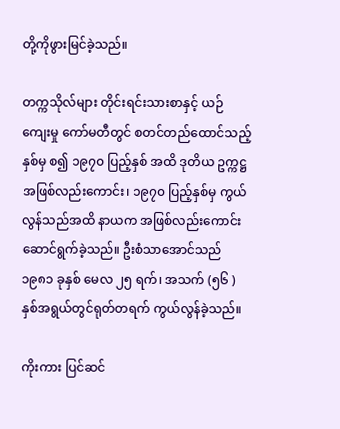တို့ကိုဖွားမြင်ခဲ့သည်။

တက္ကသိုလ်များ တိုင်းရင်းသားစာနှင့် ယဉ်ကျေးမှု ကော်မတီတွင် စတင်တည်ထောင်သည့်နှစ်မှ စ၍ ၁၉၇၀ ပြည့်နှစ် အထိ ဒုတိယ ဥက္ကဋ္ဌ အဖြစ်လည်းကောင်း၊ ၁၉၇၀ ပြည့်နှစ်မှ ကွယ်လွန်သည်အထိ နာယက အဖြစ်လည်းကောင်း ဆောင်ရွက်ခဲ့သည်။ ဦးစံသာအောင်သည် ၁၉၈၁ ခုနှစ် မေလ ၂၅ ရက်၊ အသက် (၅၆ )နှစ်အရွယ်တွင်ရုတ်တရက် ကွယ်လွန်ခဲ့သည်။

ကိုးကား ပြင်ဆင်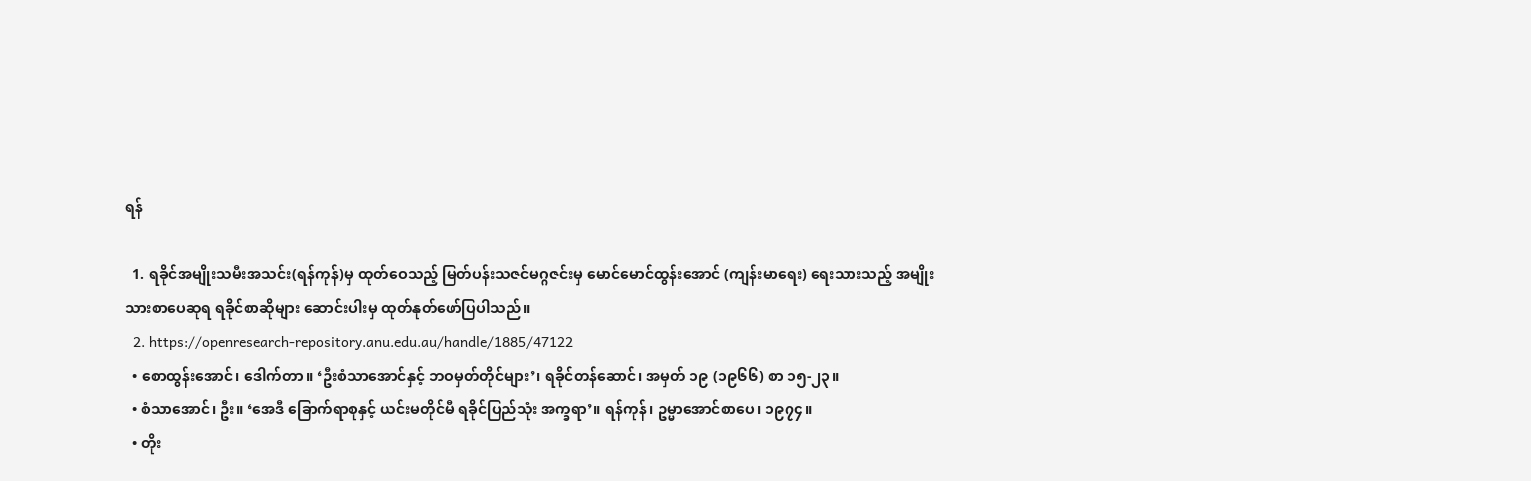ရန်

  1. ရခိုင်အမျိုးသမီးအသင်း(ရန်ကုန်)မှ ထုတ်ဝေသည့် မြတ်ပန်းသဇင်မဂ္ဂဇင်းမှ မောင်မောင်ထွန်းအောင် (ကျန်းမာရေး) ရေးသားသည့် အမျိုးသားစာပေဆုရ ရခိုင်စာဆိုများ ဆောင်းပါးမှ ထုတ်နုတ်ဖော်ပြပါသည်။
  2. https://openresearch-repository.anu.edu.au/handle/1885/47122
  • စောထွန်းအောင်၊ ဒေါက်တာ။ ‘ဦးစံသာအောင်နှင့် ဘဝမှတ်တိုင်များ’၊ ရခိုင်တန်ဆောင်၊ အမှတ် ၁၉ (၁၉၆၆) စာ ၁၅-၂၃။
  • စံသာအောင်၊ ဦး။ ‘အေဒီ ခြောက်ရာစုနှင့် ယင်းမတိုင်မီ ရခိုင်ပြည်သုံး အက္ခရာ’။ ရန်ကုန်၊ ဥမ္မာအောင်စာပေ၊ ၁၉၇၄။
  • တိုး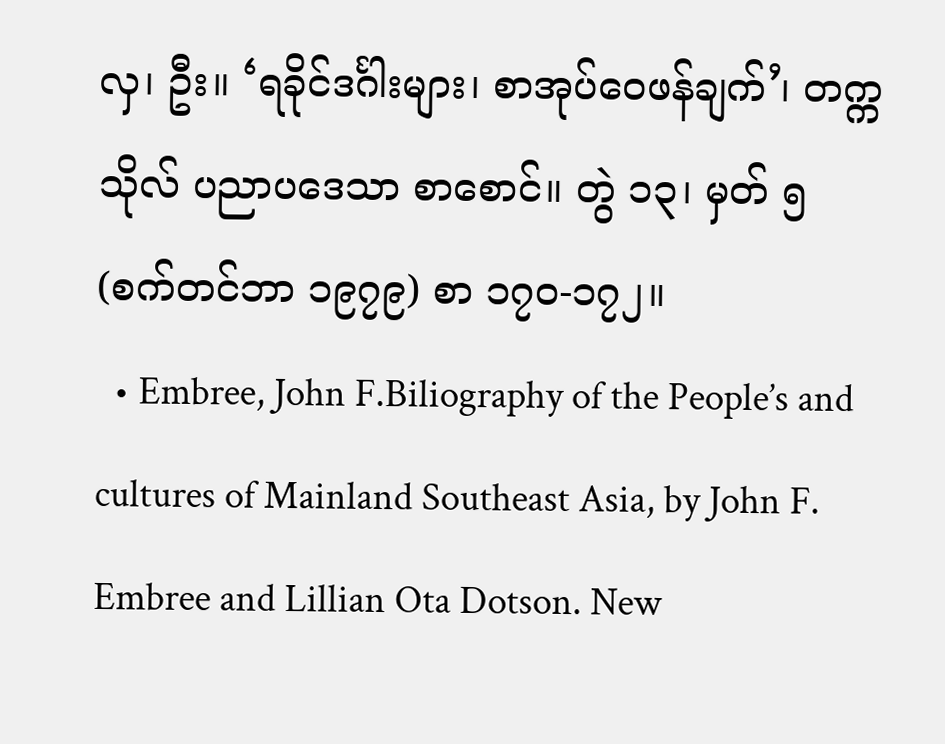လှ၊ ဦး။ ‘ရခိုင်ဒင်္ဂါးများ၊ စာအုပ်ဝေဖန်ချက်’၊ တက္ကသိုလ် ပညာပဒေသာ စာစောင်။ တွဲ ၁၃၊ မှတ် ၅ (စက်တင်ဘာ ၁၉၇၉) စာ ၁၇ဝ-၁၇၂။
  • Embree, John F.Biliography of the People’s and cultures of Mainland Southeast Asia, by John F. Embree and Lillian Ota Dotson. New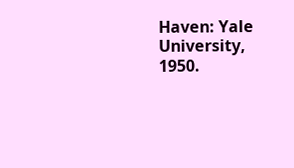Haven: Yale University, 1950.